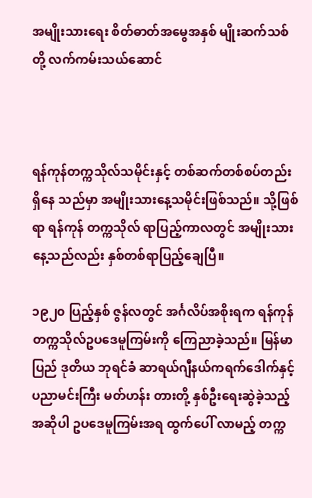အမျိုးသားရေး စိတ်ဓာတ်အမွေအနှစ် မျိုးဆက်သစ်တို့ လက်ကမ်းသယ်ဆောင်



ရန်ကုန်တက္ကသိုလ်သမိုင်းနှင့် တစ်ဆက်တစ်စပ်တည်း ရှိနေ သည်မှာ အမျိုးသားနေ့သမိုင်းဖြစ်သည်။ သို့ဖြစ်ရာ ရန်ကုန် တက္ကသိုလ် ရာပြည့်ကာလတွင် အမျိုးသားနေ့သည်လည်း နှစ်တစ်ရာပြည့်ချေပြီ။

၁၉၂၀ ပြည့်နှစ် ဇွန်လတွင် အင်္ဂလိပ်အစိုးရက ရန်ကုန် တက္ကသိုလ်ဥပဒေမူကြမ်းကို ကြေညာခဲ့သည်။ မြန်မာပြည် ဒုတိယ ဘုရင်ခံ ဆာရယ်ဂျီနယ်ကရက်ဒေါက်နှင့် ပညာမင်းကြီး မတ်ဟန်း တားတို့ နှစ်ဦးရေးဆွဲခဲ့သည့် အဆိုပါ ဥပဒေမူကြမ်းအရ ထွက်ပေါ် လာမည့် တက္က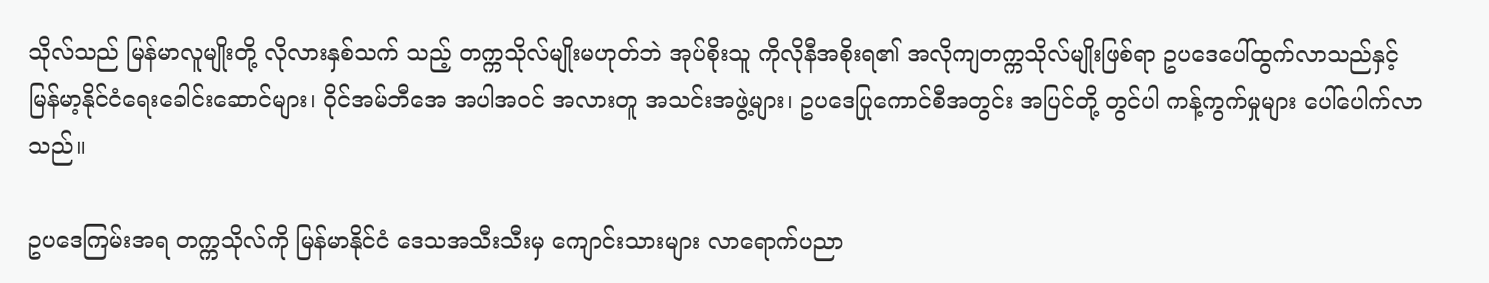သိုလ်သည် မြန်မာလူမျိုးတို့ လိုလားနှစ်သက် သည့် တက္ကသိုလ်မျိုးမဟုတ်ဘဲ အုပ်စိုးသူ ကိုလိုနီအစိုးရ၏ အလိုကျတက္ကသိုလ်မျိုးဖြစ်ရာ ဥပဒေပေါ်ထွက်လာသည်နှင့် မြန်မာ့နိုင်ငံရေးခေါင်းဆောင်များ၊ ဝိုင်အမ်ဘီအေ အပါအဝင် အလားတူ အသင်းအဖွဲ့များ၊ ဥပဒေပြုကောင်စီအတွင်း အပြင်တို့ တွင်ပါ ကန့်ကွက်မှုများ ပေါ်ပေါက်လာသည်။

ဥပဒေကြမ်းအရ တက္ကသိုလ်ကို မြန်မာနိုင်ငံ ဒေသအသီးသီးမှ ကျောင်းသားများ လာရောက်ပညာ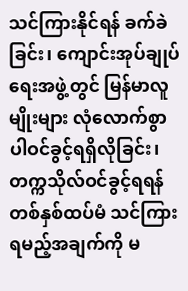သင်ကြားနိုင်ရန် ခက်ခဲခြင်း၊ ကျောင်းအုပ်ချုပ်ရေးအဖွဲ့တွင် မြန်မာလူမျိုးများ လုံလောက်စွာ ပါဝင်ခွင့်ရရှိလိုခြင်း၊ တက္ကသိုလ်ဝင်ခွင့်ရရန် တစ်နှစ်ထပ်မံ သင်ကြားရမည့်အချက်ကို မ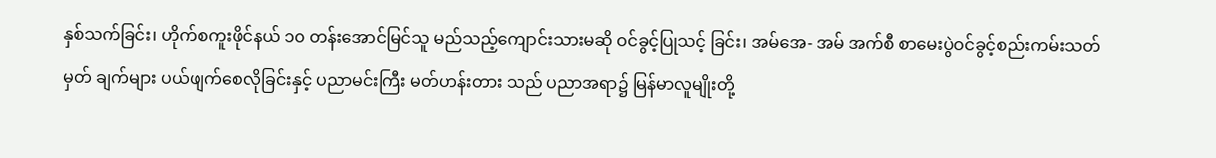နှစ်သက်ခြင်း၊ ဟိုက်စကူးဖိုင်နယ် ၁၀ တန်းအောင်မြင်သူ မည်သည့်ကျောင်းသားမဆို ဝင်ခွင့်ပြုသင့် ခြင်း၊ အမ်အေ- အမ် အက်စီ စာမေးပွဲဝင်ခွင့်စည်းကမ်းသတ်မှတ် ချက်များ ပယ်ဖျက်စေလိုခြင်းနှင့် ပညာမင်းကြီး မတ်ဟန်းတား သည် ပညာအရာ၌ မြန်မာလူမျိုးတို့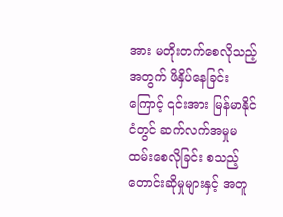အား မတိုးတက်စေလိုသည့် အတွက် ဖိနှိပ်နေခြင်းကြောင့် ၎င်းအား မြန်မာနိုင်ငံတွင် ဆက်လက်အမှုမထမ်းစေလိုခြင်း စသည့်တောင်းဆိုမှုများနှင့် အတူ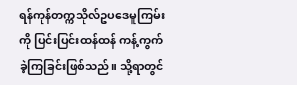ရန်ကုန်တက္ကသိုလ်ဥပဒေမူကြမ်းကို ပြင်းပြင်းထန်ထန် ကန့်ကွက်ခဲ့ကြခြင်းဖြစ်သည်။ သို့ရာတွင်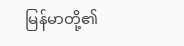မြန်မာတို့၏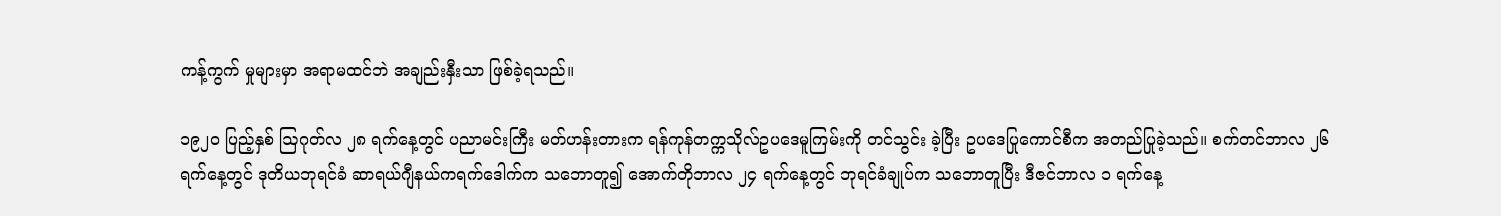ကန့်ကွက် မှုများမှာ အရာမထင်ဘဲ အချည်းနှီးသာ ဖြစ်ခဲ့ရသည်။

၁၉၂၀ ပြည့်နှစ် ဩဂုတ်လ ၂၈ ရက်နေ့တွင် ပညာမင်းကြီး မတ်ဟန်းတားက ရန်ကုန်တက္ကသိုလ်ဥပဒေမူကြမ်းကို တင်သွင်း ခဲ့ပြီး ဥပဒေပြုကောင်စီက အတည်ပြုခဲ့သည်။ စက်တင်ဘာလ ၂၆ ရက်နေ့တွင် ဒုတိယဘုရင်ခံ ဆာရယ်ဂျီနယ်ကရက်ဒေါက်က သဘောတူ၍ အောက်တိုဘာလ ၂၄ ရက်နေ့တွင် ဘုရင်ခံချုပ်က သဘောတူပြီး ဒီဇင်ဘာလ ၁ ရက်နေ့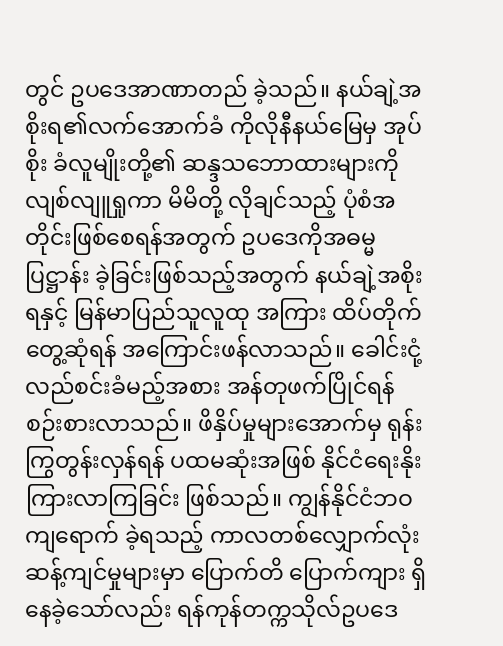တွင် ဥပဒေအာဏာတည် ခဲ့သည်။ နယ်ချဲ့အစိုးရ၏လက်အောက်ခံ ကိုလိုနီနယ်မြေမှ အုပ်စိုး ခံလူမျိုးတို့၏ ဆန္ဒသဘောထားများကို လျစ်လျူရှုကာ မိမိတို့ လိုချင်သည့် ပုံစံအတိုင်းဖြစ်စေရန်အတွက် ဥပဒေကိုအဓမ္မပြဋ္ဌာန်း ခဲ့ခြင်းဖြစ်သည့်အတွက် နယ်ချဲ့အစိုးရနှင့် မြန်မာပြည်သူလူထု အကြား ထိပ်တိုက်တွေ့ဆုံရန် အကြောင်းဖန်လာသည်။ ခေါင်းငုံ့ လည်စင်းခံမည့်အစား အန်တုဖက်ပြိုင်ရန် စဉ်းစားလာသည်။ ဖိနှိပ်မှုများအောက်မှ ရုန်းကြွတွန်းလှန်ရန် ပထမဆုံးအဖြစ် နိုင်ငံရေးနိုးကြားလာကြခြင်း ဖြစ်သည်။ ကျွန်နိုင်ငံဘဝ ကျရောက် ခဲ့ရသည့် ကာလတစ်လျှောက်လုံး ဆန့်ကျင်မှုများမှာ ပြောက်တိ ပြောက်ကျား ရှိနေခဲ့သော်လည်း ရန်ကုန်တက္ကသိုလ်ဥပဒေ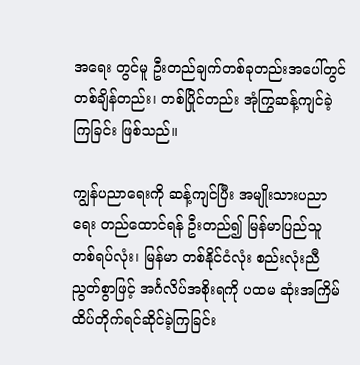အရေး တွင်မူ ဦးတည်ချက်တစ်ခုတည်းအပေါ်တွင် တစ်ချိန်တည်း၊ တစ်ပြိုင်တည်း အုံကြွဆန့်ကျင်ခဲ့ကြခြင်း ဖြစ်သည်။

ကျွန်ပညာရေးကို ဆန့်ကျင်ပြီး အမျိုးသားပညာရေး တည်ထောင်ရန် ဦးတည်၍ မြန်မာပြည်သူတစ်ရပ်လုံး၊ မြန်မာ တစ်နိုင်ငံလုံး စည်းလုံးညီညွတ်စွာဖြင့် အင်္ဂလိပ်အစိုးရကို ပထမ ဆုံးအကြိမ် ထိပ်တိုက်ရင်ဆိုင်ခဲ့ကြခြင်း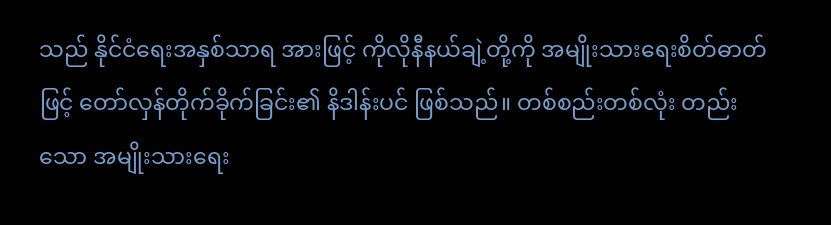သည် နိုင်ငံရေးအနှစ်သာရ အားဖြင့် ကိုလိုနီနယ်ချဲ့တို့ကို အမျိုးသားရေးစိတ်ဓာတ်ဖြင့် တော်လှန်တိုက်ခိုက်ခြင်း၏ နိဒါန်းပင် ဖြစ်သည်။ တစ်စည်းတစ်လုံး တည်းသော အမျိုးသားရေး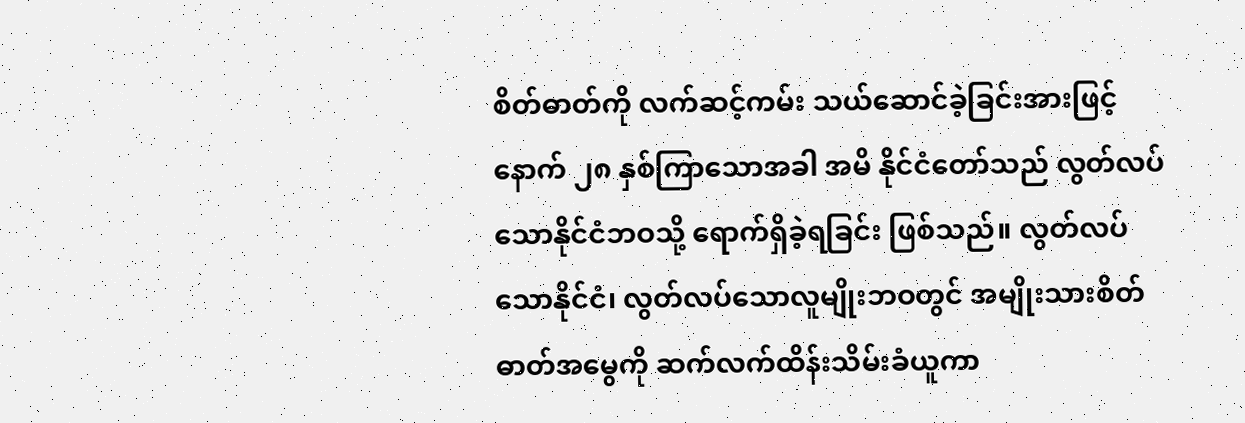စိတ်ဓာတ်ကို လက်ဆင့်ကမ်း သယ်ဆောင်ခဲ့ခြင်းအားဖြင့် နောက် ၂၈ နှစ်ကြာသောအခါ အမိ နိုင်ငံတော်သည် လွတ်လပ်သောနိုင်ငံဘဝသို့ ရောက်ရှိခဲ့ရခြင်း ဖြစ်သည်။ လွတ်လပ်သောနိုင်ငံ၊ လွတ်လပ်သောလူမျိုးဘဝတွင် အမျိုးသားစိတ်ဓာတ်အမွေကို ဆက်လက်ထိန်းသိမ်းခံယူကာ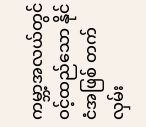ကမ္ဘာ့အလယ်တွင် ဝင့်ထည်သော နိုင်ငံအဖြစ် တက်လှမ်း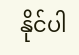နိုင်ပါ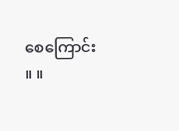စေကြောင်း ။ ။